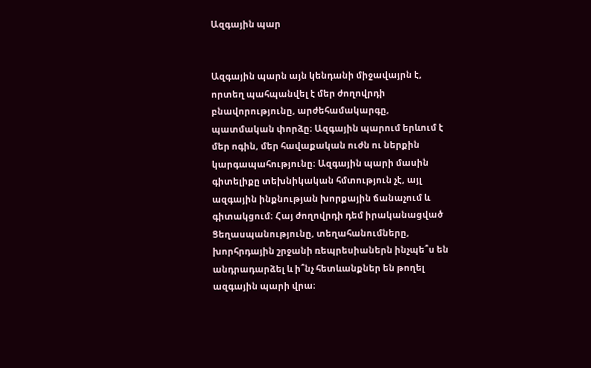Ազգային պար


Ազգային պարն այն կենդանի միջավայրն է, որտեղ պահպանվել է մեր ժողովրդի բնավորությունը, արժեհամակարգը, պատմական փորձը։ Ազգային պարում երևում է մեր ոգին, մեր հավաքական ուժն ու ներքին կարգապահությունը։ Ազգային պարի մասին գիտելիքը տեխնիկական հմտություն չէ, այլ ազգային ինքնության խորքային ճանաչում և գիտակցում։ Հայ ժողովրդի դեմ իրականացված Ցեղասպանությունը, տեղահանումները, խորհրդային շրջանի ռեպրեսիաներն ինչպե՞ս են անդրադարձել և ի՞նչ հետևանքներ են թողել ազգային պարի վրա։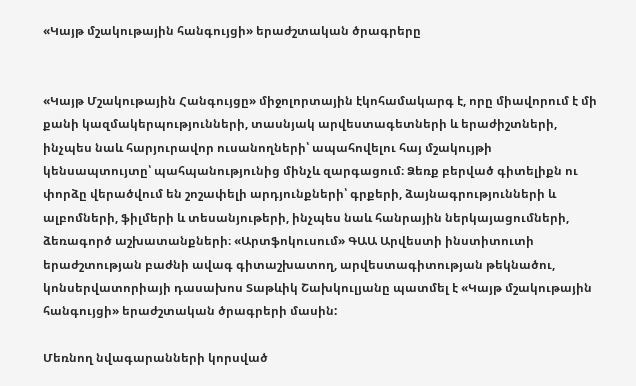«Կայթ մշակութային հանգույցի» երաժշտական ծրագրերը


«Կայթ Մշակութային Հանգույցը» միջոլորտային էկոհամակարգ է, որը միավորում է մի քանի կազմակերպությունների, տասնյակ արվեստագետների և երաժիշտների, ինչպես նաև հարյուրավոր ուսանողների՝ ապահովելու հայ մշակույթի կենսապտույտը՝ պահպանությունից մինչև զարգացում։ Ձեռք բերված գիտելիքն ու փորձը վերածվում են շոշափելի արդյունքների՝ գրքերի, ձայնագրությունների և ալբոմների, ֆիլմերի և տեսանյութերի, ինչպես նաև հանրային ներկայացումների, ձեռագործ աշխատանքների։ «Արտֆոկուսում» ԳԱԱ Արվեստի ինստիտուտի երաժշտության բաժնի ավագ գիտաշխատող, արվեստագիտության թեկնածու, կոնսերվատորիայի դասախոս Տաթևիկ Շախկուլյանը պատմել է «Կայթ մշակութային հանգույցի» երաժշտական ծրագրերի մասին:

Մեռնող նվագարանների կորսված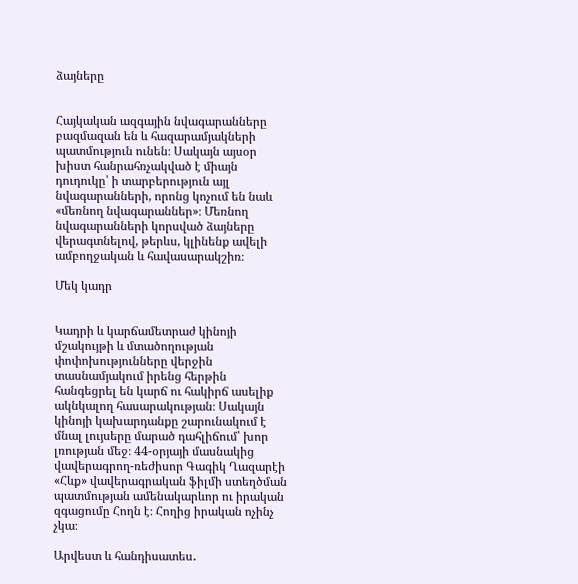ձայները


Հայկական ազգային նվագարանները բազմազան են և հազարամյակների պատմություն ունեն։ Սակայն այսօր խիստ հանրահռչակված է միայն դուդուկը՝ ի տարբերություն այլ նվագարանների, որոնց կոչում են նաև «մեռնող նվագարաններ»։ Մեռնող նվագարանների կորսված ձայները վերագտնելով, թերևս, կլինենք ավելի ամբողջական և հավասարակշիռ։

Մեկ կադր


Կադրի և կարճամետրաժ կինոյի մշակույթի և մտածողության փոփոխությունները վերջին տասնամյակում իրենց հերթին հանգեցրել են կարճ ու հակիրճ ասելիք ակնկալող հասարակության։ Սակայն կինոյի կախարդանքը շարունակում է մնալ լույսերը մարած դահլիճում՝ խոր լռության մեջ։ 44-օրյայի մասնակից վավերագրող-ռեժիսոր Գագիկ Ղազարէի «Հևք» վավերագրական ֆիլմի ստեղծման պատմության ամենակարևոր ու իրական զգացումը Հողն է։ Հողից իրական ոչինչ չկա։

Արվեստ և հանդիսատես․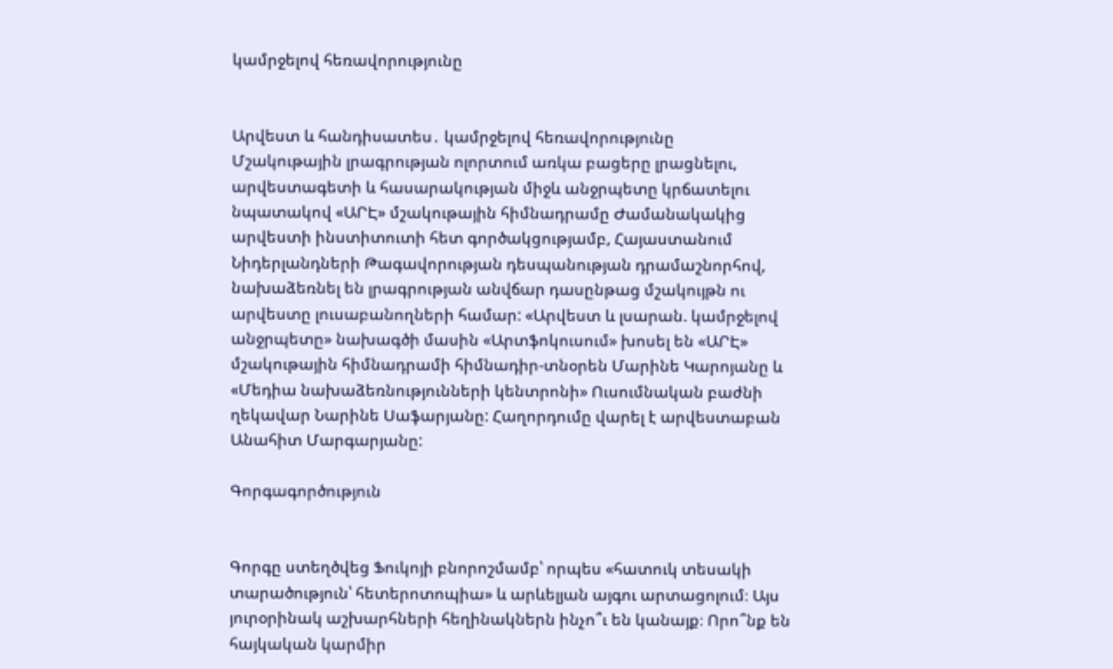կամրջելով հեռավորությունը


Արվեստ և հանդիսատես․ կամրջելով հեռավորությունը
Մշակութային լրագրության ոլորտում առկա բացերը լրացնելու, արվեստագետի և հասարակության միջև անջրպետը կրճատելու նպատակով «ԱՐԷ» մշակութային հիմնադրամը Ժամանակակից արվեստի ինստիտուտի հետ գործակցությամբ, Հայաստանում Նիդերլանդների Թագավորության դեսպանության դրամաշնորհով, նախաձեռնել են լրագրության անվճար դասընթաց մշակույթն ու արվեստը լուսաբանողների համար: «Արվեստ և լսարան. կամրջելով անջրպետը» նախագծի մասին «Արտֆոկուսում» խոսել են «ԱՐԷ» մշակութային հիմնադրամի հիմնադիր-տնօրեն Մարինե Կարոյանը և «Մեդիա նախաձեռնությունների կենտրոնի» Ուսումնական բաժնի ղեկավար Նարինե Սաֆարյանը: Հաղորդումը վարել է արվեստաբան Անահիտ Մարգարյանը:

Գորգագործություն


Գորգը ստեղծվեց Ֆուկոյի բնորոշմամբ՝ որպես «հատուկ տեսակի տարածություն՝ հետերոտոպիա» և արևելյան այգու արտացոլում։ Այս յուրօրինակ աշխարհների հեղինակներն ինչո՞ւ են կանայք։ Որո՞նք են հայկական կարմիր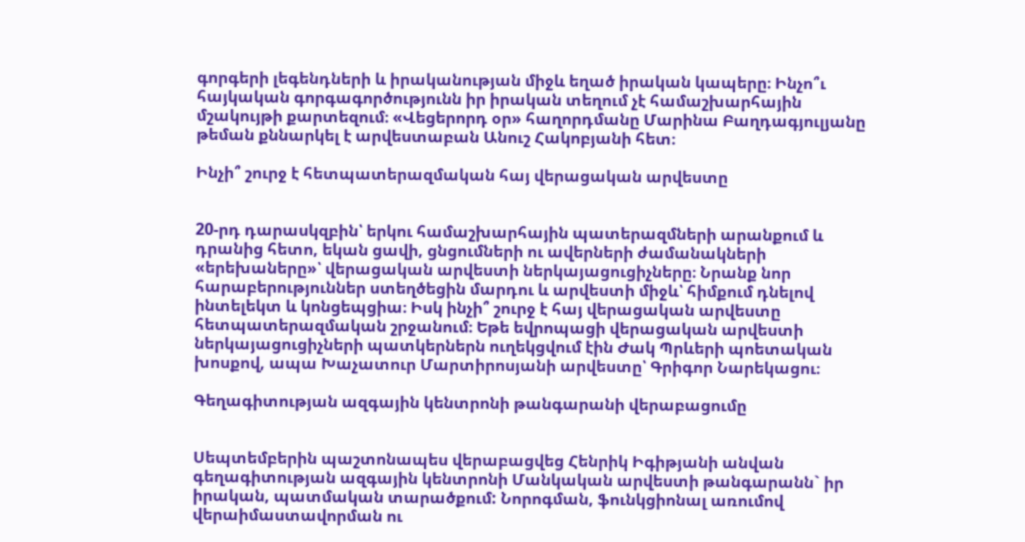գորգերի լեգենդների և իրականության միջև եղած իրական կապերը։ Ինչո՞ւ հայկական գորգագործությունն իր իրական տեղում չէ համաշխարհային մշակույթի քարտեզում։ «Վեցերորդ օր» հաղորդմանը Մարինա Բաղդագյուլյանը թեման քննարկել է արվեստաբան Անուշ Հակոբյանի հետ։

Ինչի՞ շուրջ է հետպատերազմական հայ վերացական արվեստը


20-րդ դարասկզբին՝ երկու համաշխարհային պատերազմների արանքում և դրանից հետո, եկան ցավի, ցնցումների ու ավերների ժամանակների «երեխաները»՝ վերացական արվեստի ներկայացուցիչները։ Նրանք նոր հարաբերություններ ստեղծեցին մարդու և արվեստի միջև՝ հիմքում դնելով ինտելեկտ և կոնցեպցիա։ Իսկ ինչի՞ շուրջ է հայ վերացական արվեստը հետպատերազմական շրջանում։ Եթե եվրոպացի վերացական արվեստի ներկայացուցիչների պատկերներն ուղեկցվում էին Ժակ Պրևերի պոետական խոսքով, ապա Խաչատուր Մարտիրոսյանի արվեստը՝ Գրիգոր Նարեկացու։

Գեղագիտության ազգային կենտրոնի թանգարանի վերաբացումը


Սեպտեմբերին պաշտոնապես վերաբացվեց Հենրիկ Իգիթյանի անվան գեղագիտության ազգային կենտրոնի Մանկական արվեստի թանգարանն` իր իրական, պատմական տարածքում: Նորոգման, ֆունկցիոնալ առումով վերաիմաստավորման ու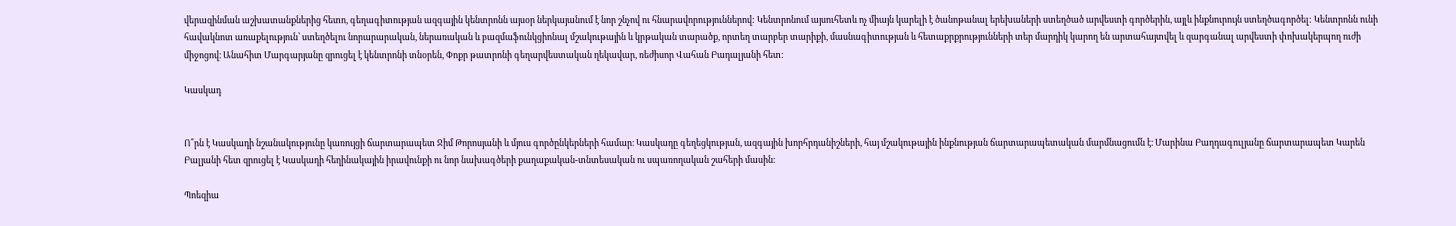վերազինման աշխատանքներից հետո, գեղագիտության ազգային կենտրոնն այսօր ներկայանում է նոր շնչով ու հնարավորություններով: Կենտրոնում այսուհետև ոչ միայն կարելի է ծանոթանալ երեխաների ստեղծած արվեստի գործերին, այլև ինքնուրույն ստեղծագործել: Կենտրոնն ունի հավակնոտ առաքելություն՝ ստեղծելու նորարարական, ներառական և բազմաֆունկցիոնալ մշակութային և կրթական տարածք, որտեղ տարբեր տարիքի, մասնագիտության և հետաքրքրությունների տեր մարդիկ կարող են արտահայտվել և զարգանալ արվեստի փոխակերպող ուժի միջոցով։ Անահիտ Մարգարյանը զրուցել է կենտրոնի տնօրեն, Փոքր թատրոնի գեղարվեստական ղեկավար, ռեժիսոր Վահան Բադալյանի հետ:

Կասկադ


Ո՞րն է Կասկադի նշանակությունը կառույցի ճարտարապետ Ջիմ Թորոսյանի և մյուս գործընկերների համար։ Կասկադը գեղեցկության, ազգային խորհրդանիշների, հայ մշակութային ինքնության ճարտարապետական մարմնացումն է։ Մարինա Բաղդագուլյանը ճարտարապետ Կարեն Բալյանի հետ զրուցել է Կասկադի հեղինակային իրավունքի ու նոր նախագծերի քաղաքական-տնտեսական ու սպառողական շահերի մասին։

Պոեզիա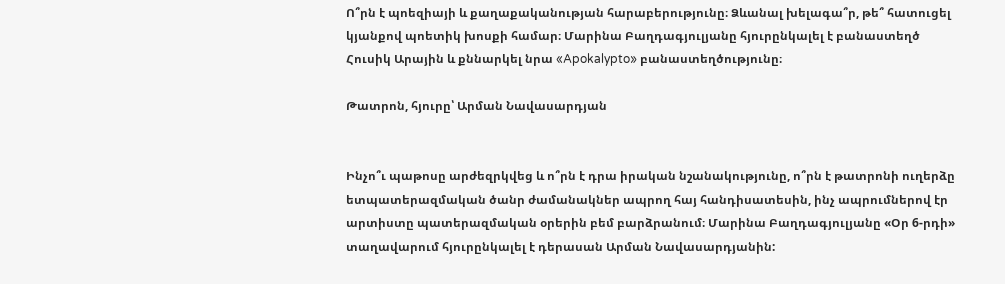Ո՞րն է պոեզիայի և քաղաքականության հարաբերությունը։ Ձևանալ խելագա՞ր, թե՞ հատուցել կյանքով պոետիկ խոսքի համար։ Մարինա Բաղդագյուլյանը հյուրընկալել է բանաստեղծ Հուսիկ Արային և քննարկել նրա «Apokalypto» բանաստեղծությունը։

Թատրոն, հյուրը՝ Արման Նավասարդյան


Ինչո՞ւ պաթոսը արժեզրկվեց և ո՞րն է դրա իրական նշանակությունը, ո՞րն է թատրոնի ուղերձը ետպատերազմական ծանր ժամանակներ ապրող հայ հանդիսատեսին, ինչ ապրումներով էր արտիստը պատերազմական օրերին բեմ բարձրանում։ Մարինա Բաղդագյուլյանը «Օր 6-րդի» տաղավարում հյուրընկալել է դերասան Արման Նավասարդյանին: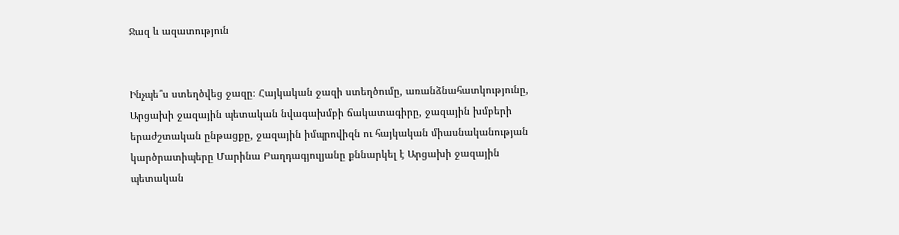Ջազ և ազատություն


Ինչպե՞ս ստեղծվեց ջազը։ Հայկական ջազի ստեղծումը, առանձնահատկությունը, Արցախի ջազային պետական նվագախմբի ճակատագիրը, ջազային խմբերի երաժշտական ընթացքը, ջազային իմպրովիզն ու հայկական միասնականության կարծրատիպերը Մարինա Բաղդագյուլյանը քննարկել է Արցախի ջազային պետական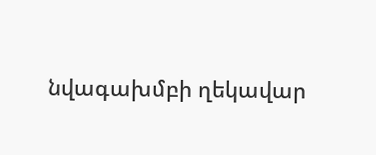նվագախմբի ղեկավար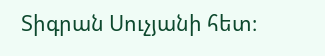Տիգրան Սուչյանի հետ։